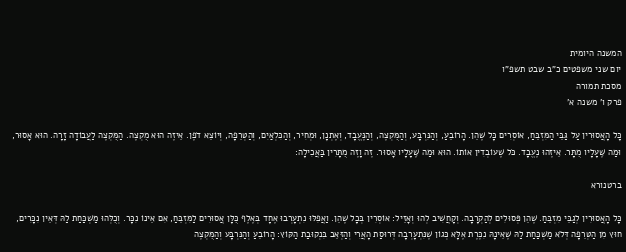המשנה היומית
יום שני משפטים כ"ב שבט תשפ"ו
מסכת תמורה
פרק ו' משנה א'

כָּל הָאֲסוּרִין עַל גַּבֵּי הַמִּזְבֵּחַ, אוֹסְרִים כָּל שֶׁהֵן. הָרוֹבֵעַ, וְהַנִּרְבָּע, וְהַמֻּקְצֶה, וְהַנֶּעֱבָד, וְאֶתְנָן, וּמְחִיר, וְהַכִּלְאַיִם, וְהַטְּרֵפָה, וְיוֹצֵא דֹפֶן. אֵיזֶה הוּא מֻקְצֶה. הַמֻּקְצֶה לַעֲבוֹדָה זָרָה. הוּא אָסוּר, וּמַה שֶּׁעָלָיו מֻתָּר. אֵיזֶהוּ נֶעֱבָד. כֹּל שֶׁעוֹבְדִין אוֹתוֹ. הוּא וּמַה שֶּׁעָלָיו אָסוּר. זֶה וָזֶה מֻתָּרִין בַּאֲכִילָה:

ברטנורא

כָּל הָאֲסוּרִין לְגַבֵּי מִזְבֵּחַ. שֶׁהֵן פְּסוּלִים לְהַקְרָבָה. וְקָחֲשִׁיב לְהוּ וְאָזֵיל: אוֹסְרִין בְּכָל שֶׁהֵן. וַאֲפִלּוּ נִתְעָרְבוּ אֶחָד בְּאֶלֶף כֻּלָּן אֲסוּרִים לַמִּזְבֵּחַ, אִם אֵינוֹ נִכָּר. וְכֻלְּהוּ מַשְׁכַּחַת לַהּ דְּאֵין נִכָּרִים, חוּץ מִן הַטְּרֵפָה דְּלֹא מַשְׁכַּחַת לַהּ שֶׁאֵינָהּ נִכֶּרֶת אֶלָּא כְּגוֹן שֶׁנִּתְעָרְבָה דְּרוּסַת הָאֲרִי וְהַזְּאֵב בִּנְקוּבַת הַקּוֹץ: הָרוֹבֵעַ וְהַנִּרְבָּע וְהַמֻּקְצֶה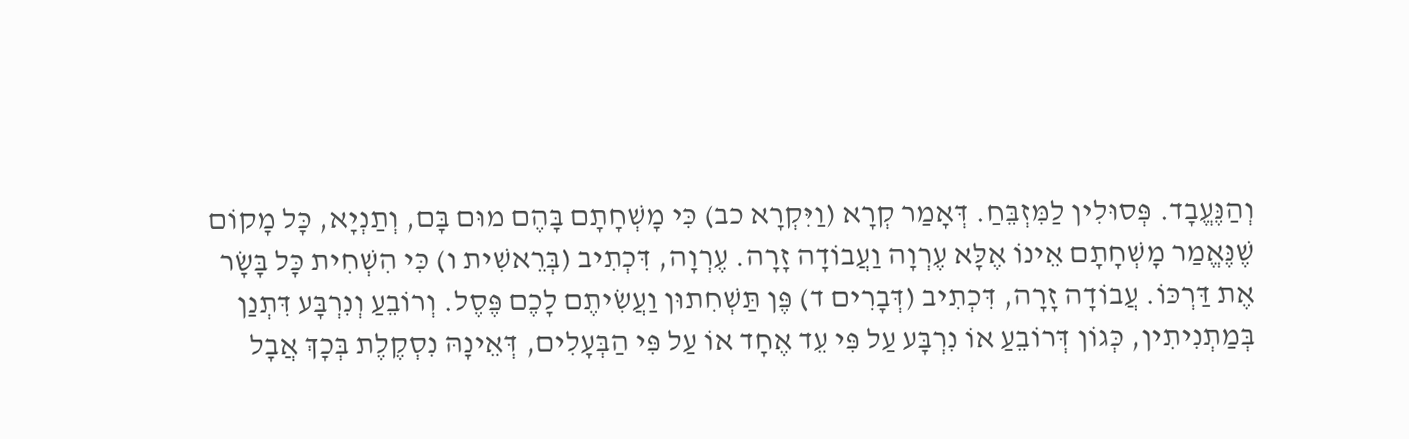וְהַנֶּעֱבָד. פְּסוּלִין לַמִּזְבֵּחַ. דְּאָמַר קְרָא (וַיִּקְרָא כב) כִּי מָשְׁחָתָם בָּהֶם מוּם בָּם, וְתַנְיָא, כָּל מָקוֹם שֶׁנֶּאֱמַר מָשְׁחָתָם אֵינוֹ אֶלָּא עֶרְוָה וַעֲבוֹדָה זָרָה. עֶרְוָה, דִּכְתִיב (בְּרֵאשִׁית ו) כִּי הִשְׁחִית כָּל בָּשָׂר אֶת דַּרְכּוֹ. עֲבוֹדָה זָרָה, דִּכְתִיב (דְּבָרִים ד) פֶּן תַּשְׁחִתוּן וַעֲשִׂיתֶם לָכֶם פֶּסֶל. וְרוֹבֵעַ וְנִרְבָּע דִּתְנַן בְּמַתְנִיתִין, כְּגוֹן דְּרוֹבֵעַ אוֹ נִרְבָּע עַל פִּי עֵד אֶחָד אוֹ עַל פִּי הַבְּעָלִים, דְּאֵינָהּ נִסְקֶלֶת בְּכָךְ אֲבָל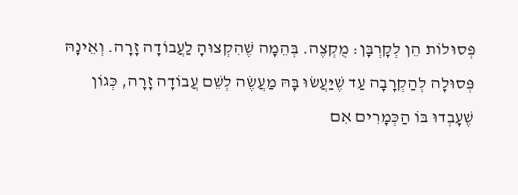פְּסוּלוֹת הֵן לְקָרְבָּן: מֻקְצֶה. בְּהֵמָה שֶׁהִקְצוּהָ לַעֲבוֹדָה זָרָה. וְאֵינָהּ פְּסוּלָה לְהַקְרָבָה עַד שֶׁיַּעֲשׂוּ בָּהּ מַעֲשֶׂה לְשֵׁם עֲבוֹדָה זָרָה, כְּגוֹן שֶׁעָבְדוּ בּוֹ הַכְּמָרִים אִם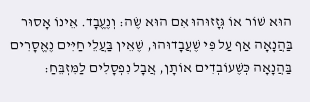הוּא שׁוֹר אוֹ גְּזָזוּהוּ אִם הוּא שֶׂה: וְנֶעֱבָד. אֵינוֹ אָסוּר בַּהֲנָאָה אַף עַל פִּי שֶׁעֲבָדוּהוּ, שֶׁאֵין בַּעֲלֵי חַיִּים נֶאֱסָרִים בַּהֲנָאָה כְּשֶׁעוֹבְדִים אוֹתָן, אֲבָל נִפְסָלִים לַמִּזְבֵּחַ: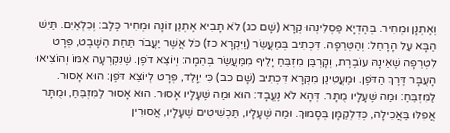וְאֶתְנָן וּמְחִיר. בְּהֶדְיָא פַּסְלִינְהוּ קְרָא (שָׁם כג) לֹא תָבִיא אֶתְנַן זוֹנָה וּמְחִיר כֶּלֶב: וְכִלְאַיִם. תַּיִשׁ הַבָּא עַל הָרָחֵל: וְהַטְּרֵפָה. דִּכְתִיב בְּמַעֲשֵׂר (וַיִּקְרָא כז) כֹּל אֲשֶׁר יַעֲבֹר תַּחַת הַשָּׁבֶט, פְּרָט לִטְרֵפָה שֶׁאֵינָהּ עוֹבֶרֶת, וְקָרְבַּן מִזְבֵּחַ יָלֵיף מִמַּעֲשַׂר בְּהֵמָה: וְיוֹצֵא דֹפֶן. שֶׁנִּקְרְעָה אִמּוֹ וְהוֹצִיאוּ הָעֻבָּר דֶּרֶךְ הַדֹּפֶן. וּמַעֲטִינַן מִקְּרָא דִּכְתִיב (שָׁם כב) כִּי יִוָּלֵד, פְּרָט לְיוֹצֵא דֹּפֶן: הוּא אָסוּר. לַמִּזְבֵּחַ: וּמַה שֶּׁעָלָיו מֻתָּר. דְּהָא לֹא נֶעֱבָד: הוּא וּמַה שֶּׁעָלָיו אָסוּר. הוּא אָסוּר לַמִּזְבֵּחַ, וּמֻתָּר אֲפִלּוּ בַּאֲכִילָה, כְּדִלְקַמָּן בְּסָמוּךְ. וּמַה שֶּׁעָלָיו, תַּכְשִׁיטִים שֶׁעָלָיו, אֲסוּרִין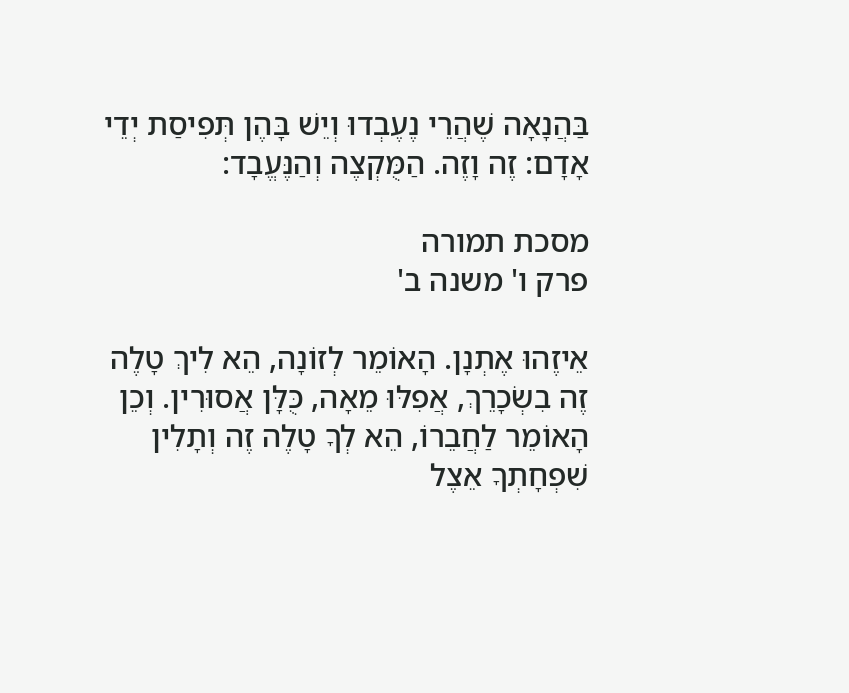בַּהֲנָאָה שֶׁהֲרֵי נֶעֶבְדוּ וְיֵשׁ בָּהֶן תְּפִיסַת יְדֵי אָדָם: זֶה וָזֶה. הַמֻּקְצֶה וְהַנֶּעֱבָד:

מסכת תמורה
פרק ו' משנה ב'

אֵיזֶהוּ אֶתְנָן. הָאוֹמֵר לְזוֹנָה, הֵא לִיךְ טָלֶה זֶה בִשְׂכָרֵךְ, אֲפִלּוּ מֵאָה, כֻּלָּן אֲסוּרִין. וְכֵן הָאוֹמֵר לַחֲבֵרוֹ, הֵא לְךָ טָלֶה זֶה וְתָלִין שִׁפְחָתְךָ אֵצֶל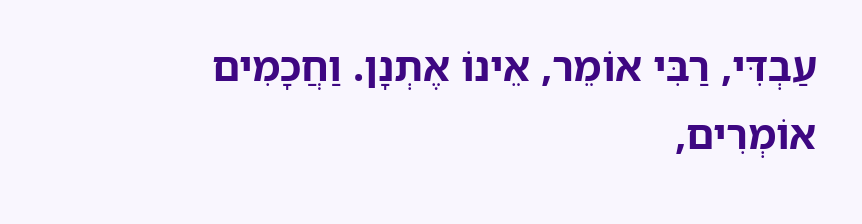עַבְדִּי, רַבִּי אוֹמֵר, אֵינוֹ אֶתְנָן. וַחֲכָמִים אוֹמְרִים,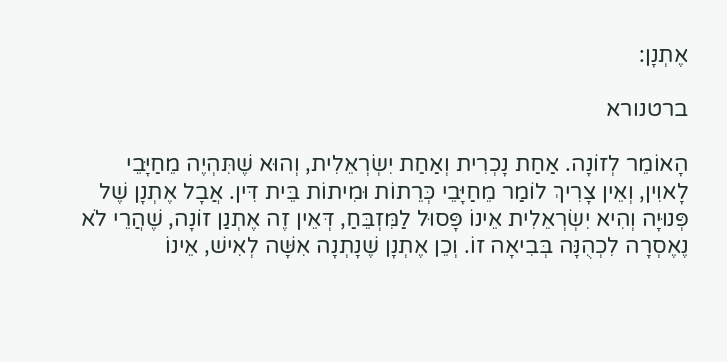אֶתְנָן:

ברטנורא

הָאוֹמֵר לְזוֹנָה. אַחַת נָכְרִית וְאַחַת יִשְׂרְאֵלִית, וְהוּא שֶׁתִּהְיֶה מֵחַיָּבֵי לָאוִין, וְאֵין צָרִיךְ לוֹמַר מֵחַיָּבֵי כְּרֵתוֹת וּמִיתוֹת בֵּית דִּין. אֲבָל אֶתְנָן שֶׁל פְּנוּיָה וְהִיא יִשְׂרְאֵלִית אֵינוֹ פָּסוּל לַמִּזְבֵּחַ, דְּאֵין זֶה אֶתְנַן זוֹנָה, שֶׁהֲרֵי לֹא נֶאֶסְרָה לִכְהֻנָּה בְּבִיאָה זוֹ. וְכֵן אֶתְנָן שֶׁנָתְנָה אִשָּׁה לְאִישׁ, אֵינוֹ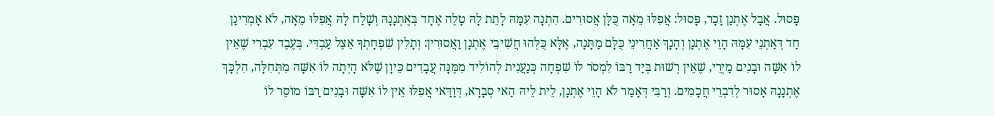פָּסוּל. אֲבָל אֶתְנַן זָכָר, פָּסוּל: אֲפִלּוּ מֵאָה כֻּלָּן אֲסוּרִים. הִתְנָה עִמָּהּ לָתֵת לָהּ טָלֶה אֶחָד בְּאֶתְנָנָהּ וְשָׁלַח לָהּ אֲפִלּוּ מֵאָה, לֹא אָמְרִינַן חַד דְּאַתְנֵי עִמָּהּ הָוֵי אֶתְנָן וְהָנָךְ אַחֲרִינֵי כֻּלָּם מַתָּנָה, אֶלָּא כֻּלְּהוּ חֲשִׁיבֵי אֶתְנָן וַאֲסוּרִין: וְתָלִין שִׁפְחָתְךָ אֵצֶל עַבְדִּי. בְּעֶבֶד עִבְרִי שֶׁאֵין לוֹ אִשָּׁה וּבָנִים מַיְרֵי, שֶׁאֵין רְשׁוּת בְּיַד רַבּוֹ לִמְסֹר לוֹ שִׁפְחָה כְּנַעֲנִית לְהוֹלִיד מִמֶּנָּה עֲבָדִים כֵּיוָן שֶׁלֹּא הָיְתָה לוֹ אִשָּׁה מִתְּחִלָּה, הִלְכָּךְ אֶתְנָנָהּ אָסוּר לְדִבְרֵי חֲכָמִים. וְרַבִּי דְּאָמַר לֹא הָוֵי אֶתְנָן, לֵית לֵיהּ הַאי סְבָרָא, דְּוַדַּאי אֲפִלּוּ אֵין לוֹ אִשָּׁה וּבָנִים רַבּוֹ מוֹסֵר לוֹ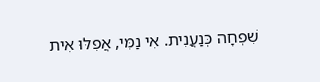שִׁפְחָה כְּנַעֲנִית. אִי נַמִּי, אֲפִלּוּ אִית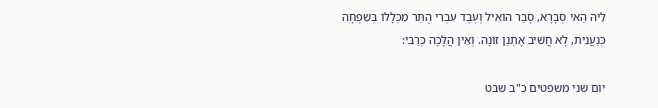לֵיהּ הַאי סְבָרָא, סָבַר הוֹאִיל וְעֶבֶד עִבְרִי הֻתַּר מִכְּלָלוֹ בְּשִׁפְחָה כְּנַעֲנִית, לָא חֲשִׁיב אֶתְנַן זוֹנָה. וְאֵין הֲלָכָה כְּרַבִּי:

יום שני משפטים כ"ב שבט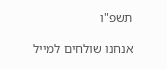תשפ"ו

אנחנו שולחים למייל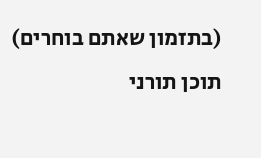(בתזמון שאתם בוחרים)
תוכן תורני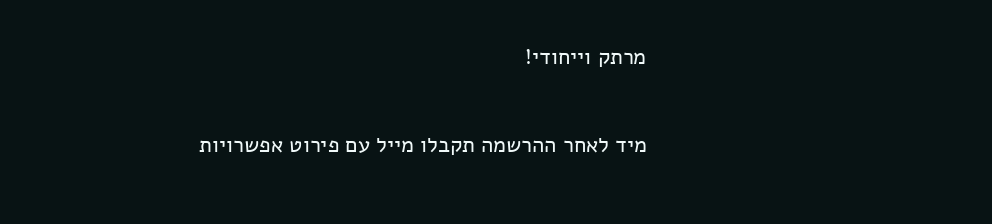מרתק וייחודי!

מיד לאחר ההרשמה תקבלו מייל עם פירוט אפשרויות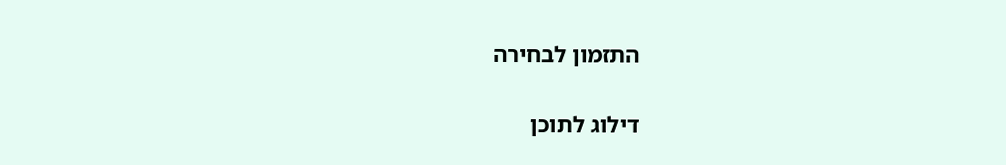התזמון לבחירה

דילוג לתוכן